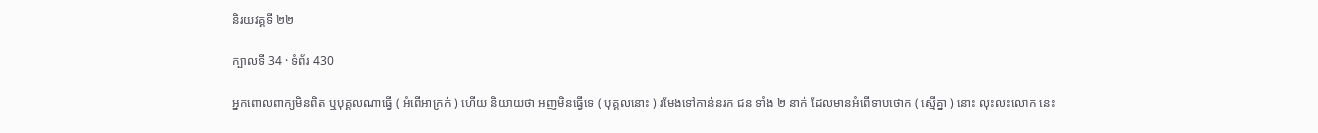និរយវគ្គទី ២២

ក្បាលទី 34 · ទំព័រ 430

អ្នកពោលពាក្យមិនពិត ឬបុគ្គលណាធ្វើ ( អំពើអាក្រក់ ) ហើយ និយាយថា អញមិនធ្វើទេ ( បុគ្គលនោះ ) រមែងទៅកាន់នរក ជន ទាំង ២ នាក់ ដែលមានអំពើទាបថោក ( ស្មើគ្នា ) នោះ លុះលះលោក នេះ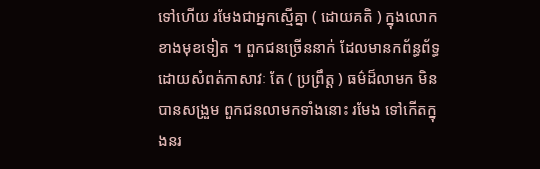ទៅហើយ រមែងជាអ្នកស្មើគ្នា ( ដោយគតិ ) ក្នុងលោកខាងមុខទៀត ។ ពួកជនច្រើននាក់ ដែលមានកព័ន្ធព័ទ្ធ ដោយសំពត់កាសាវៈ តែ ( ប្រព្រឹត្ត ) ធម៌ដ៏លាមក មិនបានសង្រួម ពួកជនលាមកទាំងនោះ រមែង ទៅកើតក្នុងនរ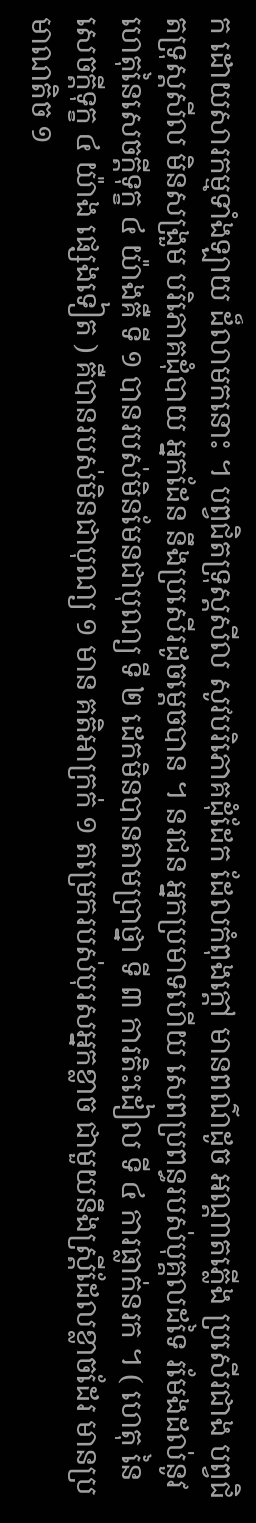ក ដោយសារកម្មទាំងឡាយ ដ៏លាមកនោះ ។ បព្វជិតទ្រុស្តសីល សូវបរិភោគដុំដែក ដែលកំពុងក្តៅ មានពណ៌ដូច អណ្តាតភ្លើង ប្រសើរជាង បព្វជិតទ្រុស្តសីល មិនសង្រួម បរិភោគដុំបាយ អ្នកដែន នឹងប្រសើរដូចម្តេចបាន ។ នរជន អ្នកប្រមាទហើយ សេពប្រពន្ធរបស់បុគ្គលដទៃ រមែងដល់នូវ ហេតុនៃសេចក្តីទុក្ខ ៤ យ៉ាងគឺ ទី ១ បានរបស់មិនមែនជាបុណ្យ ទី ២ ដេកមិនបានតាមប្រាថ្នា ទី ៣ ការតិះដៀល ទី ៤ ការធ្លាក់នរក ។ ( ហេតុ នៃសេចក្តីទុក្ខ ៤ យ៉ាង ផ្សេងទៀត ) គឺបានរបស់មិនជាបុណ្យ ១ មាន គតិអាក្រក់ ១ តម្រេករបស់បុរសអ្នកខ្លាច ជាមួយនឹងស្ត្រីដែលខ្លាចដែរ មានប្រមាណតិច ១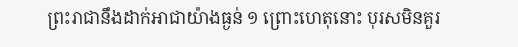ព្រះរាជានឹងដាក់អាជាយ៉ាងធ្ងន់ ១ ព្រោះហេតុនោះ បុរសមិនគួរ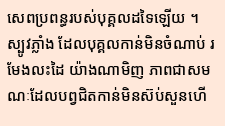សេពប្រពន្ធរបស់បុគ្គលដទៃឡើយ ។ ស្បូវភ្លាំង ដែលបុគ្គលកាន់មិនចំណាប់ រមែងលះដៃ យ៉ាងណាមិញ ភាពជាសមណៈដែលបព្វជិតកាន់មិនស៊ប់សួនហើ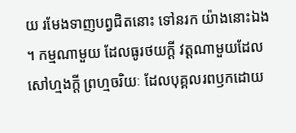យ រមែងទាញបព្វជិតនោះ ទៅនរក យ៉ាងនោះឯង ។ កម្មណាមួយ ដែលធូរថយក្តី វត្តណាមួយដែលសៅហ្មងក្តី ព្រហ្មចរិយៈ ដែលបុគ្គលរពឫកដោយ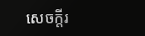សេចក្តីរ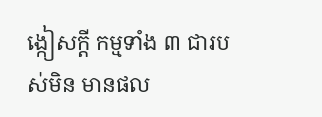ង្កៀសក្តី កម្មទាំង ៣ ជារបស់មិន មានផល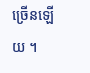ច្រើនឡើយ ។